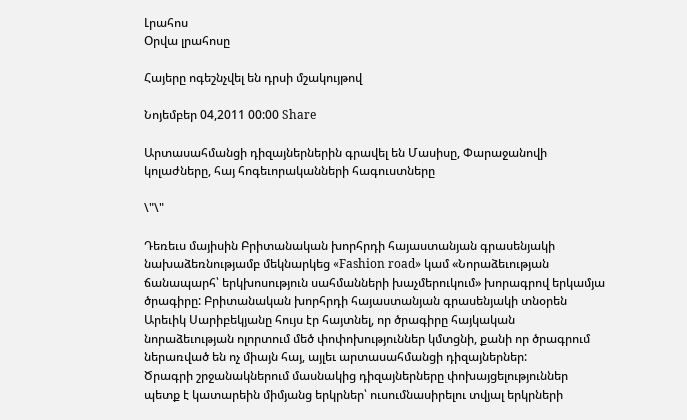Լրահոս
Օրվա լրահոսը

Հայերը ոգեշնչվել են դրսի մշակույթով

Նոյեմբեր 04,2011 00:00 Share

Արտասահմանցի դիզայներներին գրավել են Մասիսը, Փարաջանովի կոլաժները, հայ հոգեւորականների հագուստները

\"\"

Դեռեւս մայիսին Բրիտանական խորհրդի հայաստանյան գրասենյակի նախաձեռնությամբ մեկնարկեց «Fashion road» կամ «Նորաձեւության ճանապարհ՝ երկխոսություն սահմանների խաչմերուկում» խորագրով երկամյա ծրագիրը: Բրիտանական խորհրդի հայաստանյան գրասենյակի տնօրեն Արեւիկ Սարիբեկյանը հույս էր հայտնել, որ ծրագիրը հայկական նորաձեւության ոլորտում մեծ փոփոխություններ կմտցնի, քանի որ ծրագրում ներառված են ոչ միայն հայ, այլեւ արտասահմանցի դիզայներներ:
Ծրագրի շրջանակներում մասնակից դիզայներները փոխայցելություններ պետք է կատարեին միմյանց երկրներ՝ ուսումնասիրելու տվյալ երկրների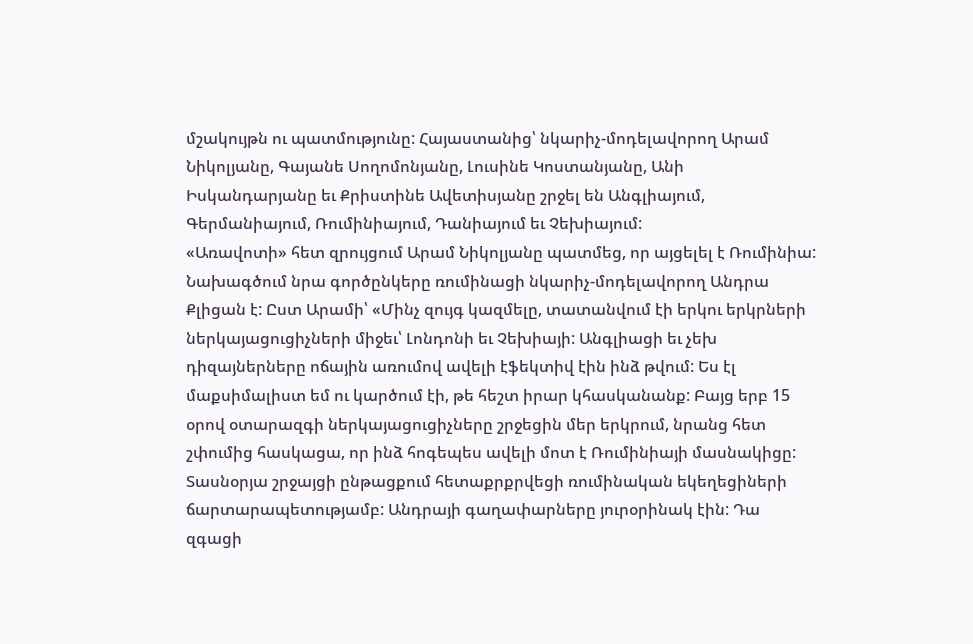մշակույթն ու պատմությունը: Հայաստանից՝ նկարիչ-մոդելավորող Արամ Նիկոլյանը, Գայանե Սողոմոնյանը, Լուսինե Կոստանյանը, Անի Իսկանդարյանը եւ Քրիստինե Ավետիսյանը շրջել են Անգլիայում, Գերմանիայում, Ռումինիայում, Դանիայում եւ Չեխիայում:
«Առավոտի» հետ զրույցում Արամ Նիկոլյանը պատմեց, որ այցելել է Ռումինիա: Նախագծում նրա գործընկերը ռումինացի նկարիչ-մոդելավորող Անդրա Քլիցան է: Ըստ Արամի՝ «Մինչ զույգ կազմելը, տատանվում էի երկու երկրների ներկայացուցիչների միջեւ՝ Լոնդոնի եւ Չեխիայի: Անգլիացի եւ չեխ դիզայներները ոճային առումով ավելի էֆեկտիվ էին ինձ թվում: Ես էլ մաքսիմալիստ եմ ու կարծում էի, թե հեշտ իրար կհասկանանք: Բայց երբ 15 օրով օտարազգի ներկայացուցիչները շրջեցին մեր երկրում, նրանց հետ շփումից հասկացա, որ ինձ հոգեպես ավելի մոտ է Ռումինիայի մասնակիցը: Տասնօրյա շրջայցի ընթացքում հետաքրքրվեցի ռումինական եկեղեցիների ճարտարապետությամբ: Անդրայի գաղափարները յուրօրինակ էին: Դա զգացի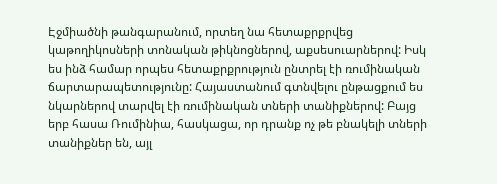Էջմիածնի թանգարանում, որտեղ նա հետաքրքրվեց կաթողիկոսների տոնական թիկնոցներով, աքսեսուարներով: Իսկ ես ինձ համար որպես հետաքրքրություն ընտրել էի ռումինական ճարտարապետությունը: Հայաստանում գտնվելու ընթացքում ես նկարներով տարվել էի ռումինական տների տանիքներով: Բայց երբ հասա Ռումինիա, հասկացա, որ դրանք ոչ թե բնակելի տների տանիքներ են, այլ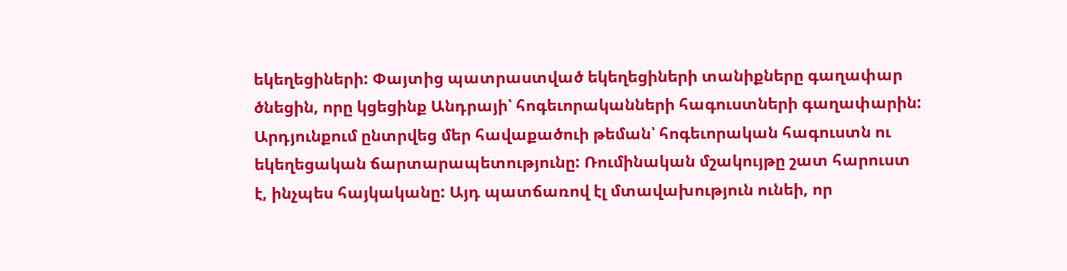եկեղեցիների: Փայտից պատրաստված եկեղեցիների տանիքները գաղափար ծնեցին, որը կցեցինք Անդրայի՝ հոգեւորականների հագուստների գաղափարին: Արդյունքում ընտրվեց մեր հավաքածուի թեման՝ հոգեւորական հագուստն ու եկեղեցական ճարտարապետությունը: Ռումինական մշակույթը շատ հարուստ է, ինչպես հայկականը: Այդ պատճառով էլ մտավախություն ունեի, որ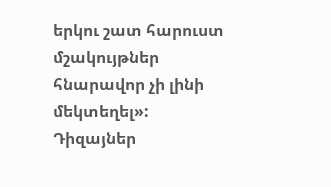երկու շատ հարուստ մշակույթներ հնարավոր չի լինի մեկտեղել»:
Դիզայներ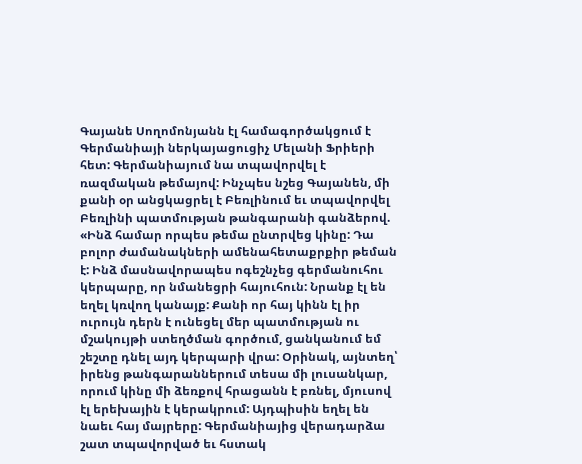Գայանե Սողոմոնյանն էլ համագործակցում է Գերմանիայի ներկայացուցիչ Մելանի Ֆրիերի հետ: Գերմանիայում նա տպավորվել է ռազմական թեմայով: Ինչպես նշեց Գայանեն, մի քանի օր անցկացրել է Բեռլինում եւ տպավորվել Բեռլինի պատմության թանգարանի գանձերով. «Ինձ համար որպես թեմա ընտրվեց կինը: Դա բոլոր ժամանակների ամենահետաքրքիր թեման է: Ինձ մասնավորապես ոգեշնչեց գերմանուհու կերպարը, որ նմանեցրի հայուհուն: Նրանք էլ են եղել կռվող կանայք: Քանի որ հայ կինն էլ իր ուրույն դերն է ունեցել մեր պատմության ու մշակույթի ստեղծման գործում, ցանկանում եմ շեշտը դնել այդ կերպարի վրա: Օրինակ, այնտեղ՝ իրենց թանգարաններում տեսա մի լուսանկար, որում կինը մի ձեռքով հրացանն է բռնել, մյուսով էլ երեխային է կերակրում: Այդպիսին եղել են նաեւ հայ մայրերը: Գերմանիայից վերադարձա շատ տպավորված եւ հստակ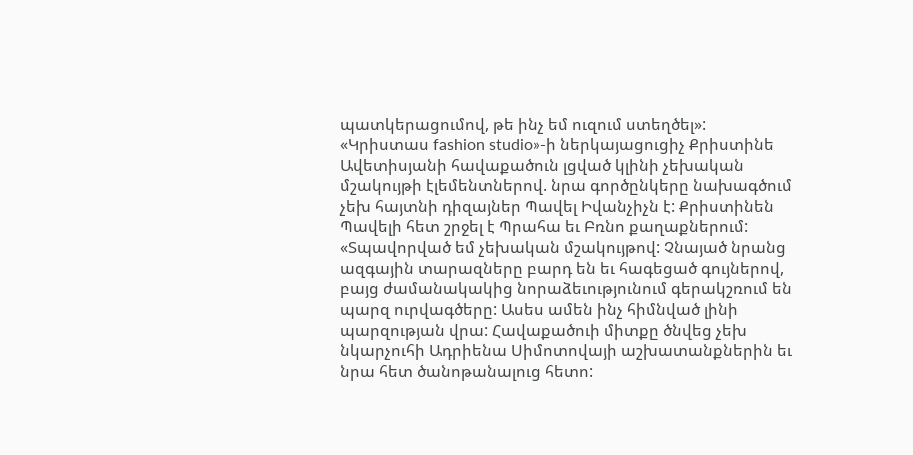պատկերացումով, թե ինչ եմ ուզում ստեղծել»:
«Կրիստաս fashion studio»-ի ներկայացուցիչ Քրիստինե Ավետիսյանի հավաքածուն լցված կլինի չեխական մշակույթի էլեմենտներով. նրա գործընկերը նախագծում չեխ հայտնի դիզայներ Պավել Իվանչիչն է: Քրիստինեն Պավելի հետ շրջել է Պրահա եւ Բռնո քաղաքներում: «Տպավորված եմ չեխական մշակույթով: Չնայած նրանց ազգային տարազները բարդ են եւ հագեցած գույներով, բայց ժամանակակից նորաձեւությունում գերակշռում են պարզ ուրվագծերը: Ասես ամեն ինչ հիմնված լինի պարզության վրա: Հավաքածուի միտքը ծնվեց չեխ նկարչուհի Ադրիենա Սիմոտովայի աշխատանքներին եւ նրա հետ ծանոթանալուց հետո: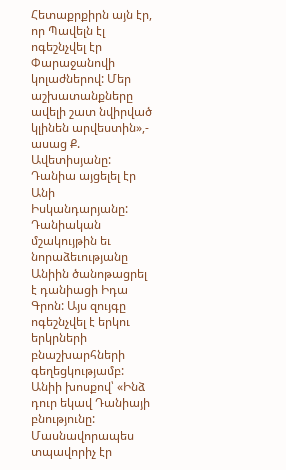Հետաքրքիրն այն էր, որ Պավելն էլ ոգեշնչվել էր Փարաջանովի կոլաժներով: Մեր աշխատանքները ավելի շատ նվիրված կլինեն արվեստին»,- ասաց Ք. Ավետիսյանը:
Դանիա այցելել էր Անի Իսկանդարյանը: Դանիական մշակույթին եւ նորաձեւությանը Անիին ծանոթացրել է դանիացի Իդա Գրոն: Այս զույգը ոգեշնչվել է երկու երկրների բնաշխարհների գեղեցկությամբ: Անիի խոսքով՝ «Ինձ դուր եկավ Դանիայի բնությունը: Մասնավորապես տպավորիչ էր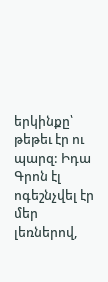երկինքը՝ թեթեւ էր ու պարզ: Իդա Գրոն էլ ոգեշնչվել էր մեր լեռներով,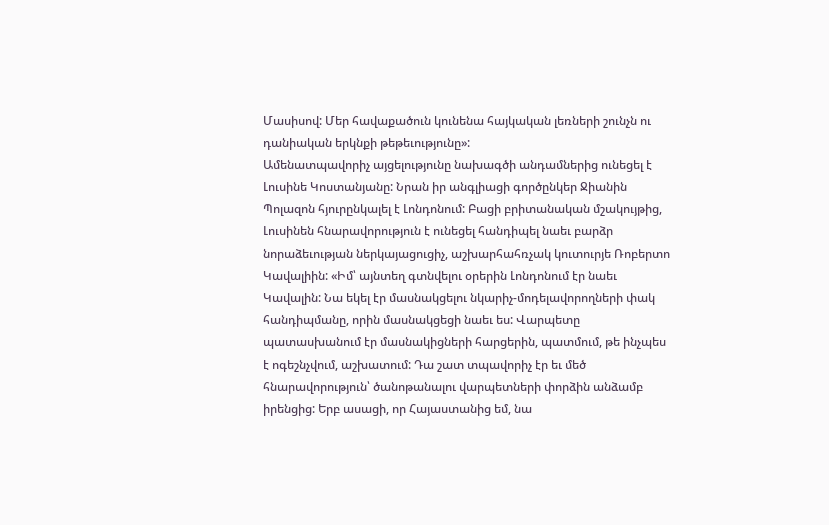Մասիսով: Մեր հավաքածուն կունենա հայկական լեռների շունչն ու դանիական երկնքի թեթեւությունը»:
Ամենատպավորիչ այցելությունը նախագծի անդամներից ունեցել է Լուսինե Կոստանյանը: Նրան իր անգլիացի գործընկեր Ջիանին Պոլազոն հյուրընկալել է Լոնդոնում: Բացի բրիտանական մշակույթից, Լուսինեն հնարավորություն է ունեցել հանդիպել նաեւ բարձր նորաձեւության ներկայացուցիչ, աշխարհահռչակ կուտուրյե Ռոբերտո Կավալիին: «Իմ՝ այնտեղ գտնվելու օրերին Լոնդոնում էր նաեւ Կավալին: Նա եկել էր մասնակցելու նկարիչ-մոդելավորողների փակ հանդիպմանը, որին մասնակցեցի նաեւ ես: Վարպետը պատասխանում էր մասնակիցների հարցերին, պատմում, թե ինչպես է ոգեշնչվում, աշխատում: Դա շատ տպավորիչ էր եւ մեծ հնարավորություն՝ ծանոթանալու վարպետների փորձին անձամբ իրենցից: Երբ ասացի, որ Հայաստանից եմ, նա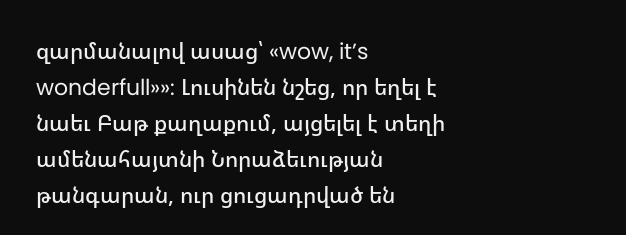զարմանալով ասաց՝ «wow, it’s wonderfull»»: Լուսինեն նշեց, որ եղել է նաեւ Բաթ քաղաքում, այցելել է տեղի ամենահայտնի Նորաձեւության թանգարան, ուր ցուցադրված են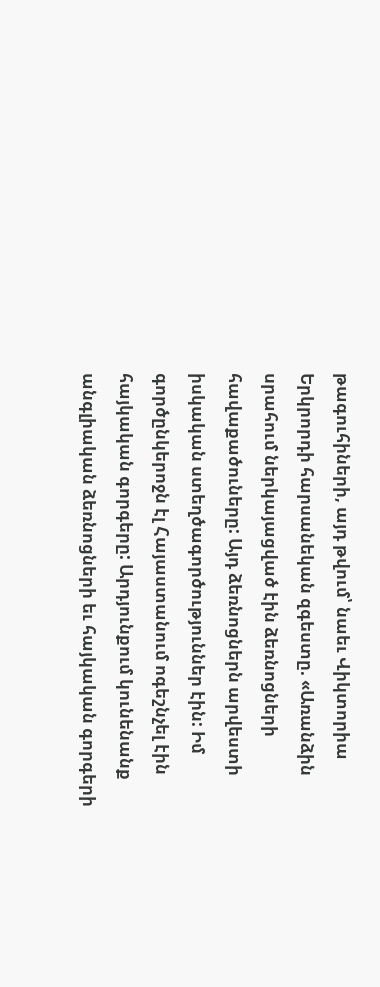թագուհիների, այդ թվում՝ նաեւ Վիկտորիա Երկրորդի հարսանեկան զգեստը. «Առանձին սրահում ներկայացված էին ձեռնոցների հավաքածուները: Այդ ձեռնոցներն արվեստի իսկական ստեղծագործություններ էին: Իմ գործընկերոջն էլ Հայաստանում ոգեշնչել էին հայկական գորգերը: Արդյունքում կունենանք անգլիական ձեռնոցների եւ հայկական գորգերի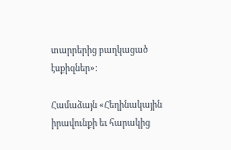տարրերից բաղկացած էսքիզներ»:

Համաձայն «Հեղինակային իրավունքի եւ հարակից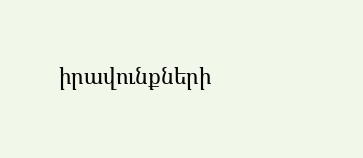իրավունքների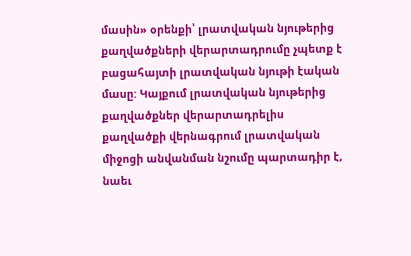մասին» օրենքի՝ լրատվական նյութերից քաղվածքների վերարտադրումը չպետք է բացահայտի լրատվական նյութի էական մասը: Կայքում լրատվական նյութերից քաղվածքներ վերարտադրելիս քաղվածքի վերնագրում լրատվական միջոցի անվանման նշումը պարտադիր է, նաեւ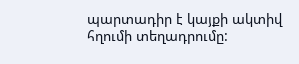պարտադիր է կայքի ակտիվ հղումի տեղադրումը: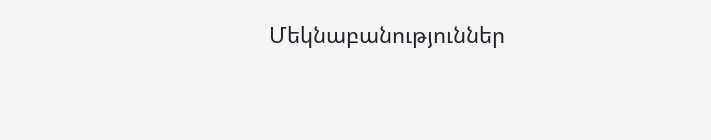Մեկնաբանություններ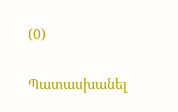(0)

Պատասխանել